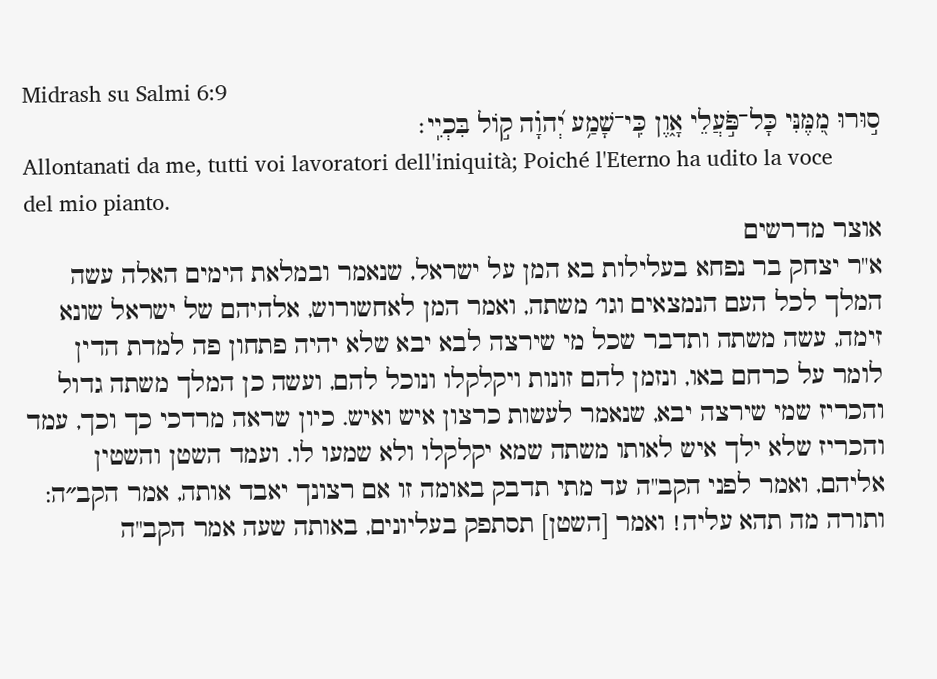Midrash su Salmi 6:9
ס֣וּרוּ מִ֭מֶּנִּי כָּל־פֹּ֣עֲלֵי אָ֑וֶן כִּֽי־שָׁמַ֥ע יְ֝הוָ֗ה ק֣וֹל בִּכְיִֽי׃
Allontanati da me, tutti voi lavoratori dell'iniquità; Poiché l'Eterno ha udito la voce del mio pianto.
אוצר מדרשים
א"ר יצחק בר נפחא בעלילות בא המן על ישראל, שנאמר ובמלאת הימים האלה עשה המלך לכל העם הנמצאים וגו׳ משתה, ואמר המן לאחשורוש, אלהיהם של ישראל שונא זימה, עשה משתה ותדבר שכל מי שירצה לבא יבא שלא יהיה פתחון פה למדת הדין לומר על כרחם באו, ונזמן להם זונות ויקלקלו ונוכל להם, ועשה כן המלך משתה גדול והכריז שמי שירצה יבא, שנאמר לעשות כרצון איש ואיש. כיון שראה מרדכי כך וכך, עמד והכריז שלא ילך איש לאותו משתה שמא יקלקלו ולא שמעו לו. ועמד השטן והשטין אליהם, ואמר לפני הקב"ה עד מתי תדבק באומה זו אם רצונך יאבד אותה, אמר הקב״ה: ותורה מה תהא עליה! ואמר [השטן] תסתפק בעליונים, באותה שעה אמר הקב"ה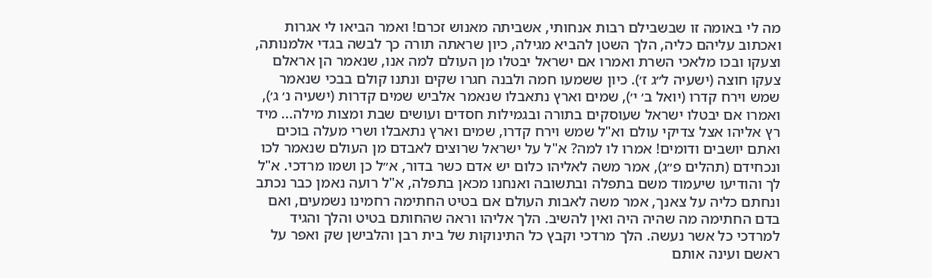מה לי באומה זו שבשבילם רבות אנחותי, אשביתה מאנוש זכרם! ואמר הביאו לי אגרות ואכתוב עליהם כליה, הלך השטן להביא מגילה, כיון שראתה תורה כך לבשה בגדי אלמנותה, וצעקו ובכו מלאכי השרת ואמרו אם ישראל יבטלו מן העולם למה אנו, שנאמר הן אראלם צעקו חוצה (ישעיה ל״ג ז׳). כיון ששמעו חמה ולבנה חגרו שקים ונתנו קולם בבכי שנאמר שמש וירח קדרו (יואל ב׳ י׳), שמים וארץ נתאבלו שנאמר אלביש שמים קדרות (ישעיה נ׳ ג׳), ואמרו אם יבטלו ישראל שעוסקים בתורה ובגמילות חסדים ועושים שבת ומצות מילה... מיד רץ אליהו אצל צדיקי עולם וא"ל שמש וירח קדרו, שמים וארץ נתאבלו ושרי מעלה בוכים ואתם יושבים ודומים! אמרו לו למה? א"ל על ישראל שרוצים לאבדם מן העולם שנאמר לכו ונכחידם (תהלים פ״ג), אמר משה לאליהו כלום יש אדם כשר בדור, א״ל כן ושמו מרדכי. א"ל לך והודיעו שיעמוד משם בתפלה ובתשובה ואנחנו מכאן בתפלה, א"ל רועה נאמן כבר נכתב ונחתם כליה על צאנך, אמר משה לאבות העולם אם בטיט החתימה רחמינו נשמעים, ואם בדם החתימה מה שהיה היה ואין להשיב. הלך אליהו וראה שהחותם בטיט והלך והגיד למרדכי כל אשר נעשה. הלך מרדכי וקבץ כל התינוקות של בית רבן והלבישן שק ואפר על ראשם ועינה אותם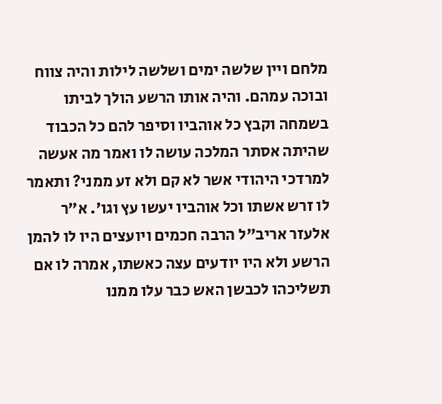מלחם ויין שלשה ימים ושלשה לילות והיה צווח ובוכה עמהם. והיה אותו הרשע הולך לביתו בשמחה וקבץ כל אוהביו וסיפר להם כל הכבוד שהיתה אסתר המלכה עושה לו ואמר מה אעשה למרדכי היהודי אשר לא קם ולא זע ממני? ותאמר לו זרש אשתו וכל אוהביו יעשו עץ וגו׳. א״ר אלעזר אריב"ל הרבה חכמים ויועצים היו לו להמן הרשע ולא היו יודעים עצה כאשתו, אמרה לו אם תשליכהו לכבשן האש כבר עלו ממנו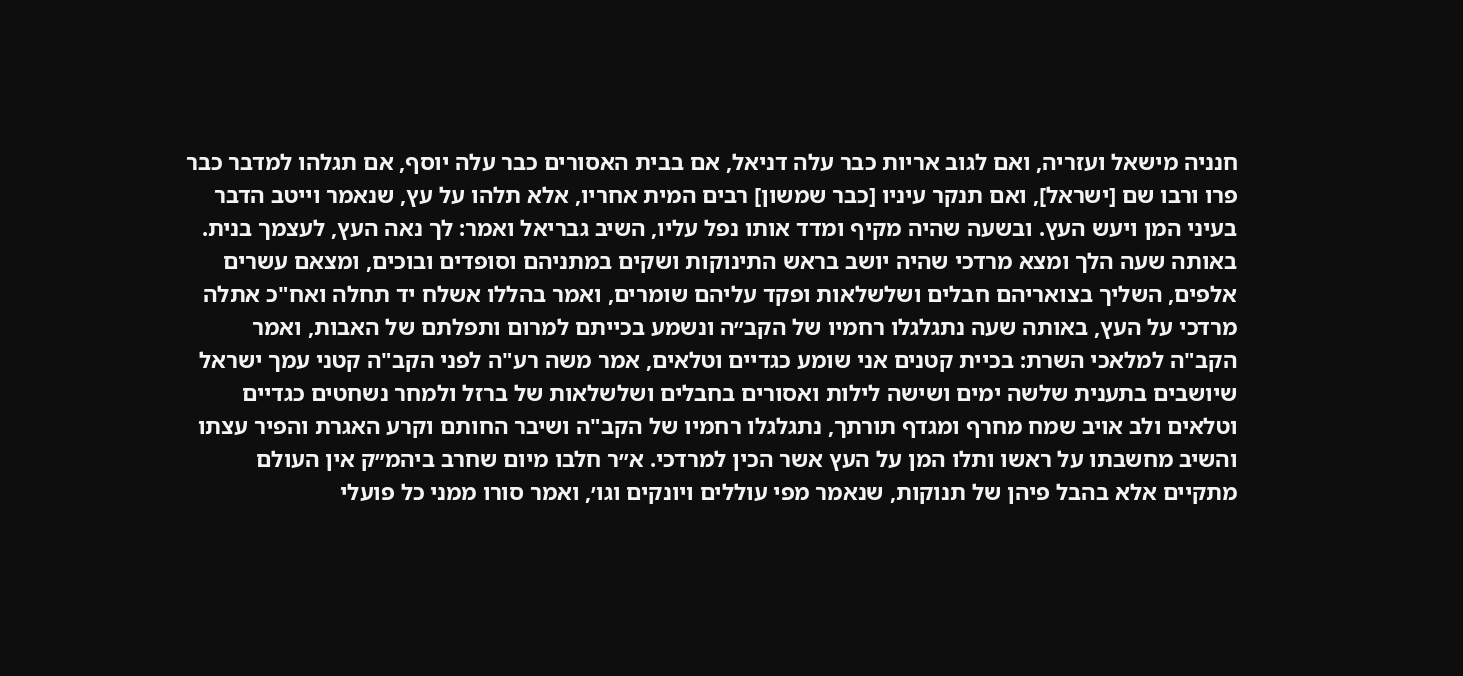חנניה מישאל ועזריה, ואם לגוב אריות כבר עלה דניאל, אם בבית האסורים כבר עלה יוסף, אם תגלהו למדבר כבר פרו ורבו שם [ישראל], ואם תנקר עיניו [כבר שמשון] רבים המית אחריו, אלא תלהו על עץ, שנאמר וייטב הדבר בעיני המן ויעש העץ. ובשעה שהיה מקיף ומדד אותו נפל עליו, השיב גבריאל ואמר: לך נאה העץ, לעצמך בנית. באותה שעה הלך ומצא מרדכי שהיה יושב בראש התינוקות ושקים במתניהם וסופדים ובוכים, ומצאם עשרים אלפים, השליך בצואריהם חבלים ושלשלאות ופקד עליהם שומרים, ואמר בהללו אשלח יד תחלה ואח"כ אתלה מרדכי על העץ, באותה שעה נתגלגלו רחמיו של הקב״ה ונשמע בכייתם למרום ותפלתם של האבות, ואמר הקב"ה למלאכי השרת: בכיית קטנים אני שומע כגדיים וטלאים, אמר משה רע"ה לפני הקב"ה קטני עמך ישראל שיושבים בתענית שלשה ימים ושישה לילות ואסורים בחבלים ושלשלאות של ברזל ולמחר נשחטים כגדיים וטלאים ולב אויב שמח מחרף ומגדף תורתך, נתגלגלו רחמיו של הקב"ה ושיבר החותם וקרע האגרת והפיר עצתו והשיב מחשבתו על ראשו ותלו המן על העץ אשר הכין למרדכי. א״ר חלבו מיום שחרב ביהמ״ק אין העולם מתקיים אלא בהבל פיהן של תנוקות, שנאמר מפי עוללים ויונקים וגו׳, ואמר סורו ממני כל פועלי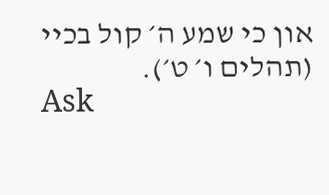און כי שמע ה׳ קול בכיי (תהלים ו׳ ט׳).
Ask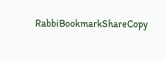RabbiBookmarkShareCopy